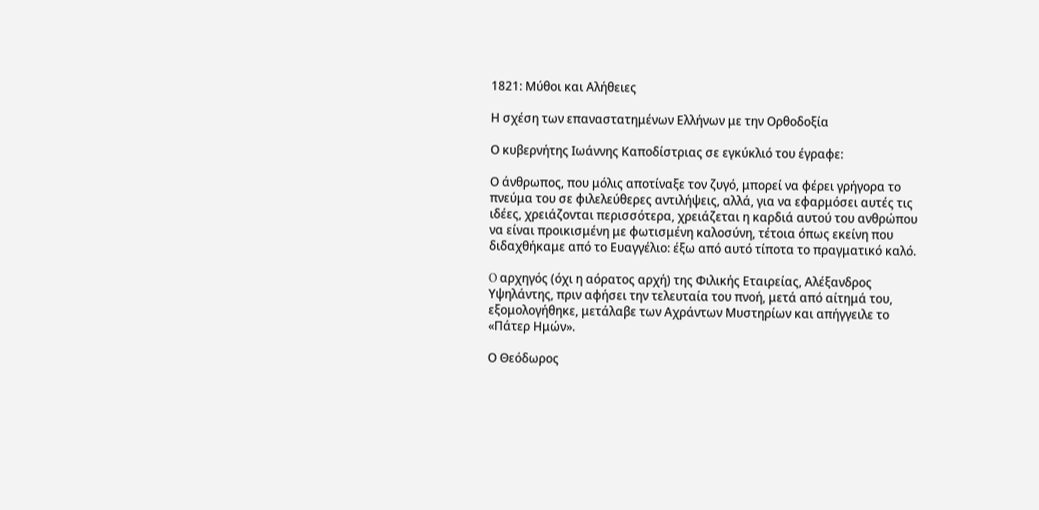1821: Μύθοι και Αλήθειες

Η σχέση των επαναστατημένων Ελλήνων με την Ορθοδοξία

Ο κυβερνήτης Ιωάννης Καποδίστριας σε εγκύκλιό του έγραφε:

Ο άνθρωπος, που μόλις αποτίναξε τον ζυγό, μπορεί να φέρει γρήγορα το πνεύμα του σε φιλελεύθερες αντιλήψεις, αλλά, για να εφαρμόσει αυτές τις ιδέες, χρειάζονται περισσότερα, χρειάζεται η καρδιά αυτού του ανθρώπου να είναι προικισμένη με φωτισμένη καλοσύνη, τέτοια όπως εκείνη που διδαχθήκαμε από το Ευαγγέλιο: έξω από αυτό τίποτα το πραγματικό καλό.

O αρχηγός (όχι η αόρατος αρχή) της Φιλικής Εταιρείας, Αλέξανδρος Υψηλάντης, πριν αφήσει την τελευταία του πνοή, μετά από αίτημά του, εξομολογήθηκε, μετάλαβε των Αχράντων Μυστηρίων και απήγγειλε το «Πάτερ Ημών».

Ο Θεόδωρος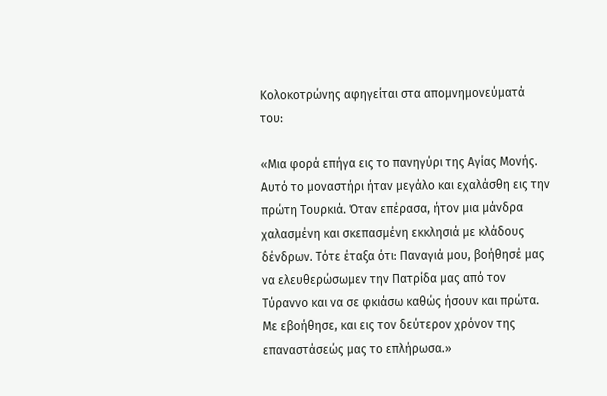Κολοκοτρώνης αφηγείται στα απομνημονεύματά του:

«Μια φορά επήγα εις το πανηγύρι της Αγίας Μονής. Αυτό το μοναστήρι ήταν μεγάλο και εχαλάσθη εις την πρώτη Τουρκιά. Όταν επέρασα, ήτον μια μάνδρα χαλασμένη και σκεπασμένη εκκλησιά με κλάδους δένδρων. Τότε έταξα ότι: Παναγιά μου, βοήθησέ μας να ελευθερώσωμεν την Πατρίδα μας από τον Τύραννο και να σε φκιάσω καθώς ήσουν και πρώτα. Με εβοήθησε, και εις τον δεύτερον χρόνον της επαναστάσεώς μας το επλήρωσα.»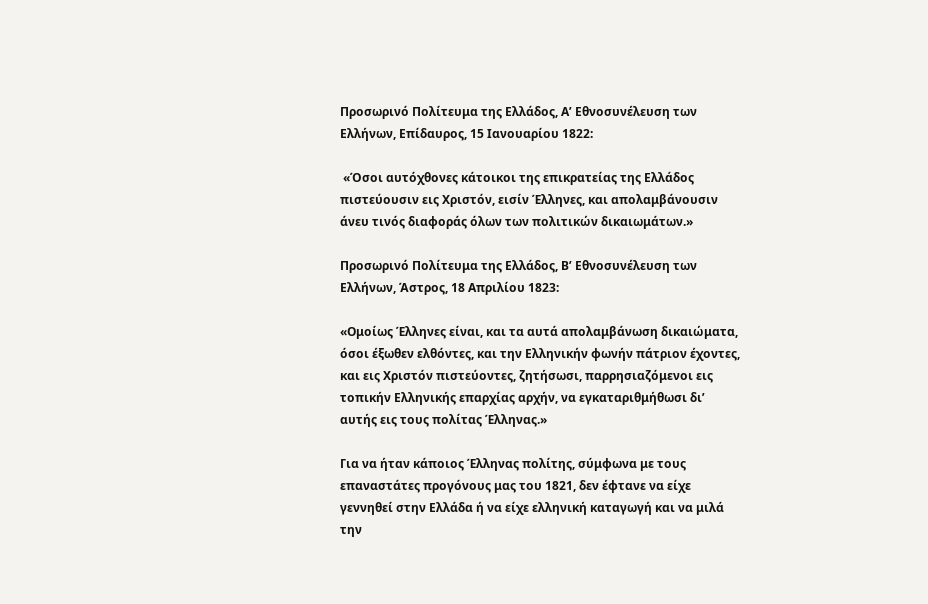Προσωρινό Πολίτευμα της Ελλάδος, Α’ Εθνοσυνέλευση των Ελλήνων, Επίδαυρος, 15 Ιανουαρίου 1822:

 «Όσοι αυτόχθονες κάτοικοι της επικρατείας της Ελλάδος πιστεύουσιν εις Χριστόν, εισίν Έλληνες, και απολαμβάνουσιν άνευ τινός διαφοράς όλων των πολιτικών δικαιωμάτων.»

Προσωρινό Πολίτευμα της Ελλάδος, Β’ Εθνοσυνέλευση των Ελλήνων, Άστρος, 18 Απριλίου 1823:

«Ομοίως Έλληνες είναι, και τα αυτά απολαμβάνωση δικαιώματα, όσοι έξωθεν ελθόντες, και την Ελληνικήν φωνήν πάτριον έχοντες, και εις Χριστόν πιστεύοντες, ζητήσωσι, παρρησιαζόμενοι εις τοπικήν Ελληνικής επαρχίας αρχήν, να εγκαταριθμήθωσι δι’ αυτής εις τους πολίτας Έλληνας.»

Για να ήταν κάποιος Έλληνας πολίτης, σύμφωνα με τους επαναστάτες προγόνους μας του 1821, δεν έφτανε να είχε γεννηθεί στην Ελλάδα ή να είχε ελληνική καταγωγή και να μιλά την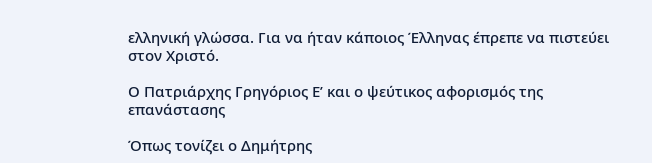ελληνική γλώσσα. Για να ήταν κάποιος Έλληνας έπρεπε να πιστεύει στον Χριστό.

Ο Πατριάρχης Γρηγόριος Ε’ και ο ψεύτικος αφορισμός της επανάστασης

Όπως τονίζει ο Δημήτρης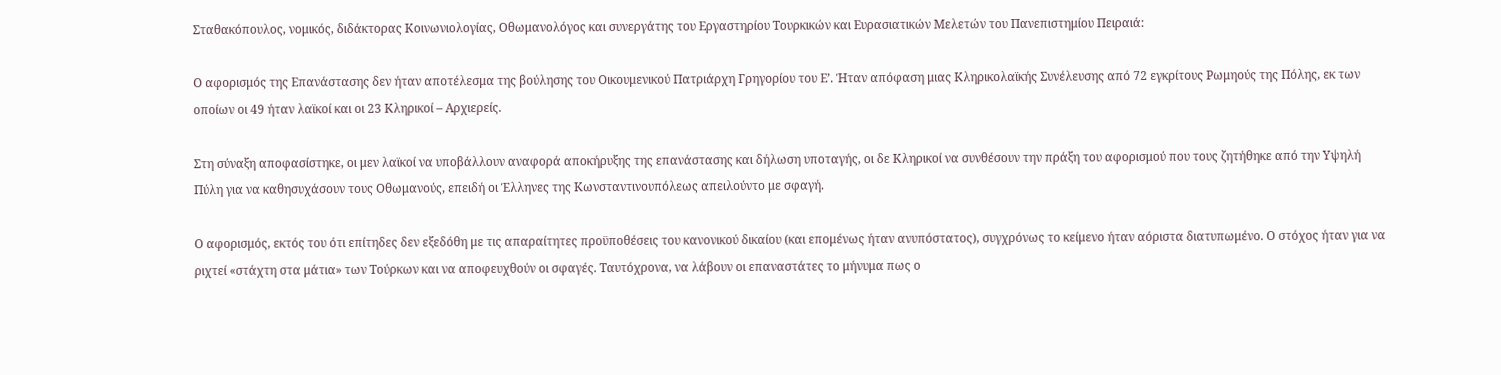Σταθακόπουλος, νομικός, διδάκτορας Κοινωνιολογίας, Οθωμανολόγος και συνεργάτης του Εργαστηρίου Τουρκικών και Ευρασιατικών Μελετών του Πανεπιστημίου Πειραιά:

Ο αφορισμός της Επανάστασης δεν ήταν αποτέλεσμα της βούλησης του Οικουμενικού Πατριάρχη Γρηγορίου του Ε’. Ήταν απόφαση μιας Κληρικολαϊκής Συνέλευσης από 72 εγκρίτους Ρωμηούς της Πόλης, εκ των οποίων οι 49 ήταν λαϊκοί και οι 23 Κληρικοί – Αρχιερείς.

Στη σύναξη αποφασίστηκε, οι μεν λαϊκοί να υποβάλλουν αναφορά αποκήρυξης της επανάστασης και δήλωση υποταγής, οι δε Κληρικοί να συνθέσουν την πράξη του αφορισμού που τους ζητήθηκε από την Υψηλή Πύλη για να καθησυχάσουν τους Οθωμανούς, επειδή οι Έλληνες της Κωνσταντινουπόλεως απειλούντο με σφαγή.

Ο αφορισμός, εκτός του ότι επίτηδες δεν εξεδόθη με τις απαραίτητες προϋποθέσεις του κανονικού δικαίου (και επομένως ήταν ανυπόστατος), συγχρόνως το κείμενο ήταν αόριστα διατυπωμένο. Ο στόχος ήταν για να ριχτεί «στάχτη στα μάτια» των Τούρκων και να αποφευχθούν οι σφαγές. Ταυτόχρονα, να λάβουν οι επαναστάτες το μήνυμα πως ο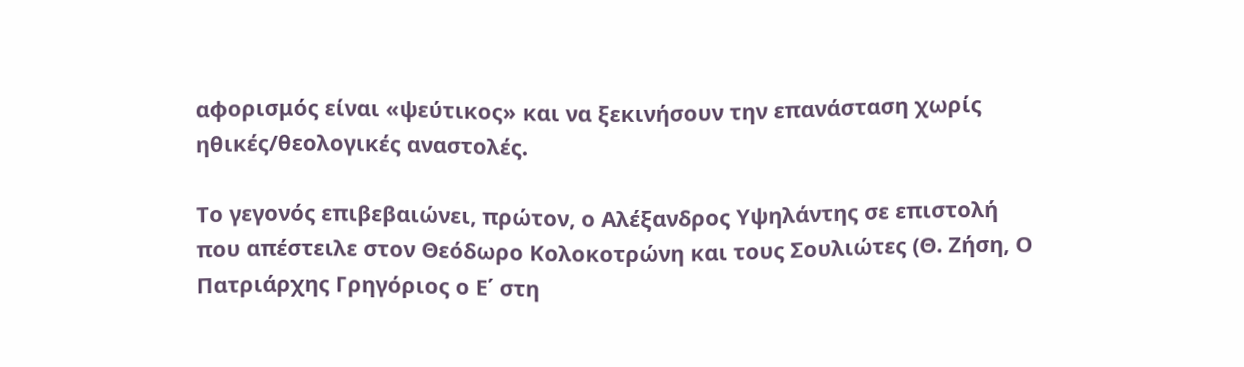αφορισμός είναι «ψεύτικος» και να ξεκινήσουν την επανάσταση χωρίς ηθικές/θεολογικές αναστολές.

Το γεγονός επιβεβαιώνει, πρώτον, ο Αλέξανδρος Υψηλάντης σε επιστολή που απέστειλε στον Θεόδωρο Κολοκοτρώνη και τους Σουλιώτες (Θ. Ζήση, Ο Πατριάρχης Γρηγόριος ο Ε΄ στη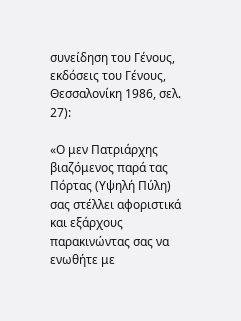συνείδηση του Γένους, εκδόσεις του Γένους, Θεσσαλονίκη 1986, σελ. 27):

«Ο μεν Πατριάρχης βιαζόμενος παρά τας Πόρτας (Υψηλή Πύλη) σας στέλλει αφοριστικά και εξάρχους παρακινώντας σας να ενωθήτε με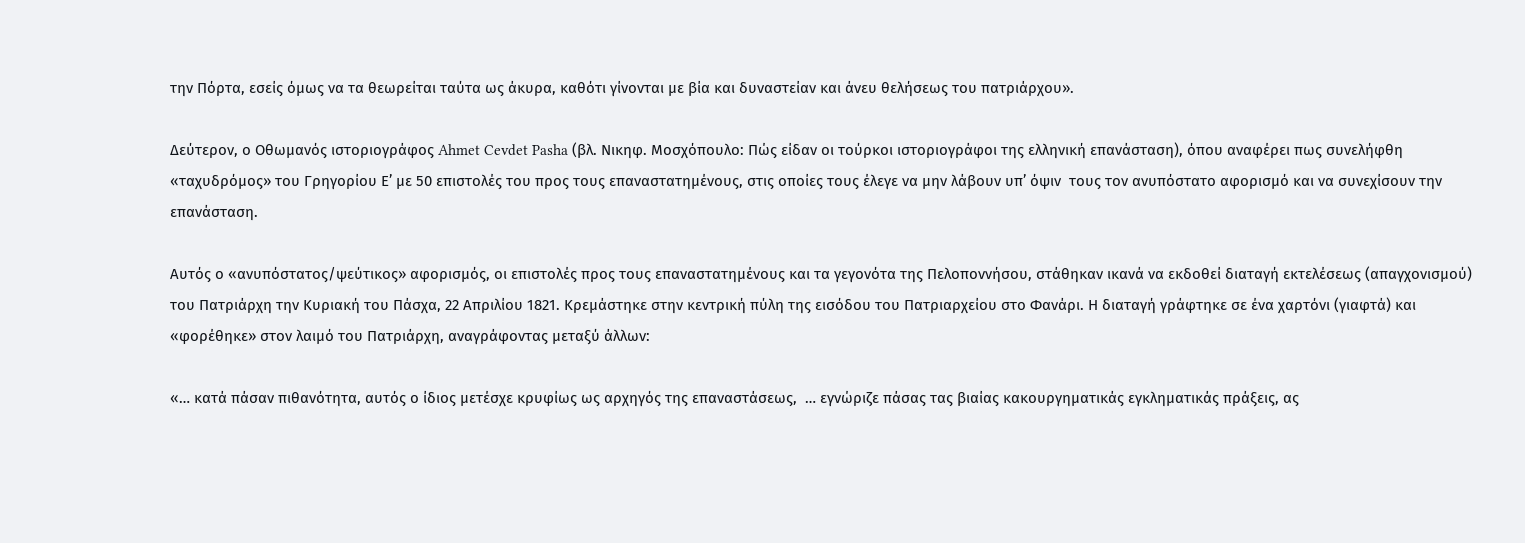την Πόρτα, εσείς όμως να τα θεωρείται ταύτα ως άκυρα, καθότι γίνονται με βία και δυναστείαν και άνευ θελήσεως του πατριάρχου».

Δεύτερον, ο Οθωμανός ιστοριογράφος Ahmet Cevdet Pasha (βλ. Νικηφ. Μοσχόπουλο: Πώς είδαν οι τούρκοι ιστοριογράφοι της ελληνική επανάσταση), όπου αναφέρει πως συνελήφθη  «ταχυδρόμος» του Γρηγορίου Ε’ με 50 επιστολές του προς τους επαναστατημένους, στις οποίες τους έλεγε να μην λάβουν υπ’ όψιν  τους τον ανυπόστατο αφορισμό και να συνεχίσουν την επανάσταση.

Αυτός ο «ανυπόστατος/ψεύτικος» αφορισμός, οι επιστολές προς τους επαναστατημένους και τα γεγονότα της Πελοποννήσου, στάθηκαν ικανά να εκδοθεί διαταγή εκτελέσεως (απαγχονισμού) του Πατριάρχη την Κυριακή του Πάσχα, 22 Απριλίου 1821. Κρεμάστηκε στην κεντρική πύλη της εισόδου του Πατριαρχείου στο Φανάρι. Η διαταγή γράφτηκε σε ένα χαρτόνι (γιαφτά) και «φορέθηκε» στον λαιμό του Πατριάρχη, αναγράφοντας μεταξύ άλλων:

«… κατά πάσαν πιθανότητα, αυτός ο ίδιος μετέσχε κρυφίως ως αρχηγός της επαναστάσεως,  … εγνώριζε πάσας τας βιαίας κακουργηματικάς εγκληματικάς πράξεις, ας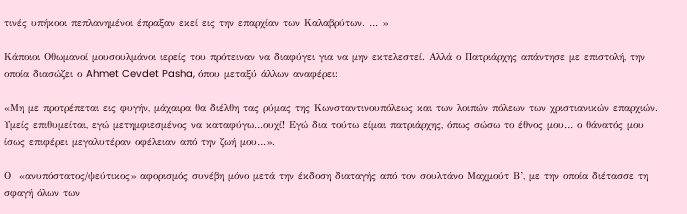τινές υπήκοοι πεπλανημένοι έπραξαν εκεί εις την επαρχίαν των Καλαβρύτων. … »

Κάποιοι Οθωμανοί μουσουλμάνοι ιερείς του πρότειναν να διαφύγει για να μην εκτελεστεί. Αλλά ο Πατριάρχης απάντησε με επιστολή, την οποία διασώζει ο Ahmet Cevdet Pasha, όπου μεταξύ άλλων αναφέρει:

«Μη με προτρέπεται εις φυγήν, μάχαιρα θα διέλθη τας ρύμας της Κωνσταντινουπόλεως και των λοιπών πόλεων των χριστιανικών επαρχιών. Υμείς επιθυμείται, εγώ μετημφιεσμένος να καταφύγω…ουχί! Εγώ δια τούτω είμαι πατριάρχης, όπως σώσω το έθνος μου… ο θάνατός μου ίσως επιφέρει μεγαλυτέραν οφέλειαν από την ζωή μου…».

Ο  «ανυπόστατος/ψεύτικος» αφορισμός συνέβη μόνο μετά την έκδοση διαταγής από τον σουλτάνο Μαχμούτ Β’, με την οποία διέτασσε τη σφαγή όλων των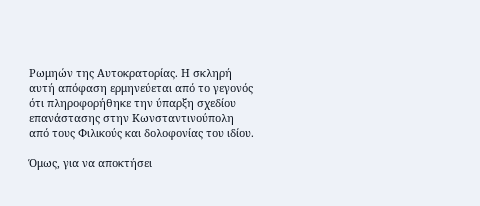Ρωμηών της Αυτοκρατορίας. Η σκληρή αυτή απόφαση ερμηνεύεται από το γεγονός ότι πληροφορήθηκε την ύπαρξη σχεδίου επανάστασης στην Κωνσταντινούπολη από τους Φιλικούς και δολοφονίας του ιδίου.

Όμως, για να αποκτήσει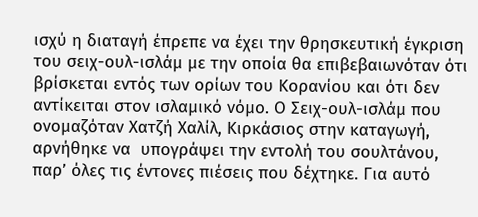ισχύ η διαταγή έπρεπε να έχει την θρησκευτική έγκριση του σειχ-ουλ-ισλάμ με την οποία θα επιβεβαιωνόταν ότι βρίσκεται εντός των ορίων του Κορανίου και ότι δεν αντίκειται στον ισλαμικό νόμο. Ο Σειχ-ουλ-ισλάμ που ονομαζόταν Χατζή Χαλίλ, Κιρκάσιος στην καταγωγή, αρνήθηκε να  υπογράψει την εντολή του σουλτάνου, παρ’ όλες τις έντονες πιέσεις που δέχτηκε. Για αυτό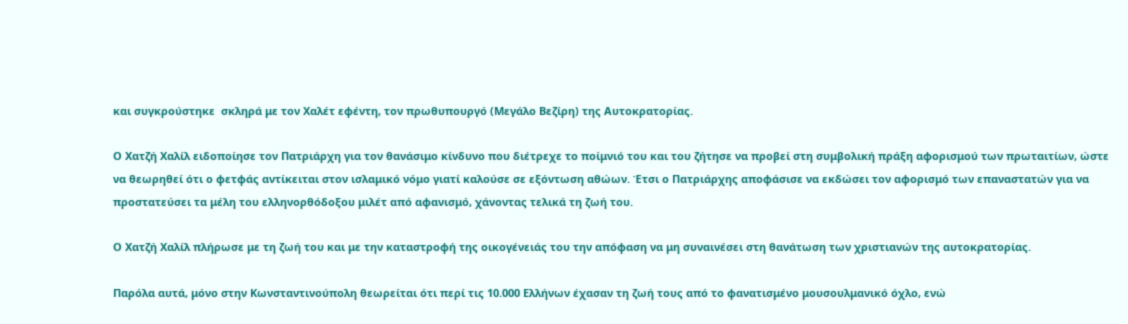και συγκρούστηκε  σκληρά με τον Χαλέτ εφέντη, τον πρωθυπουργό (Μεγάλο Βεζίρη) της Αυτοκρατορίας.

Ο Χατζή Χαλίλ ειδοποίησε τον Πατριάρχη για τον θανάσιμο κίνδυνο που διέτρεχε το ποίμνιό του και του ζήτησε να προβεί στη συμβολική πράξη αφορισμού των πρωταιτίων, ώστε να θεωρηθεί ότι ο φετφάς αντίκειται στον ισλαμικό νόμο γιατί καλούσε σε εξόντωση αθώων. Έτσι ο Πατριάρχης αποφάσισε να εκδώσει τον αφορισμό των επαναστατών για να προστατεύσει τα μέλη του ελληνορθόδοξου μιλέτ από αφανισμό, χάνοντας τελικά τη ζωή του.

Ο Χατζή Χαλίλ πλήρωσε με τη ζωή του και με την καταστροφή της οικογένειάς του την απόφαση να μη συναινέσει στη θανάτωση των χριστιανών της αυτοκρατορίας.

Παρόλα αυτά, μόνο στην Κωνσταντινούπολη θεωρείται ότι περί τις 10.000 Ελλήνων έχασαν τη ζωή τους από το φανατισμένο μουσουλμανικό όχλο, ενώ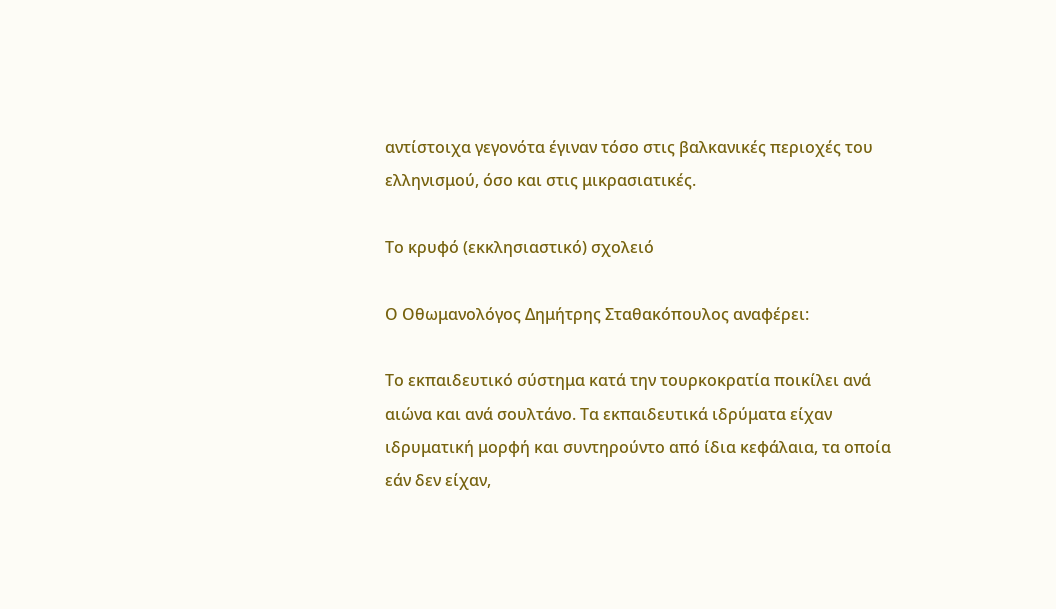αντίστοιχα γεγονότα έγιναν τόσο στις βαλκανικές περιοχές του ελληνισμού, όσο και στις μικρασιατικές.

Το κρυφό (εκκλησιαστικό) σχολειό

Ο Οθωμανολόγος Δημήτρης Σταθακόπουλος αναφέρει:

Το εκπαιδευτικό σύστημα κατά την τουρκοκρατία ποικίλει ανά αιώνα και ανά σουλτάνο. Τα εκπαιδευτικά ιδρύματα είχαν ιδρυματική μορφή και συντηρούντο από ίδια κεφάλαια, τα οποία εάν δεν είχαν,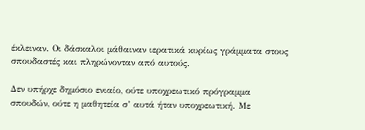έκλειναν. Οι δάσκαλοι μάθαιναν ιερατικά κυρίως γράμματα στους σπουδαστές και πληρώνονταν από αυτούς.

Δεν υπήρχε δημόσιο ενιαίο, ούτε υποχρεωτικό πρόγραμμα σπουδών, ούτε η μαθητεία σ’ αυτά ήταν υποχρεωτική. Με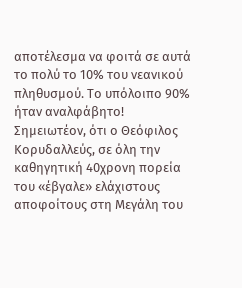αποτέλεσμα να φοιτά σε αυτά το πολύ το 10% του νεανικού πληθυσμού. Το υπόλοιπο 90% ήταν αναλφάβητο! Σημειωτέον, ότι ο Θεόφιλος Κορυδαλλεύς, σε όλη την καθηγητική 40χρονη πορεία του «έβγαλε» ελάχιστους αποφοίτους στη Μεγάλη του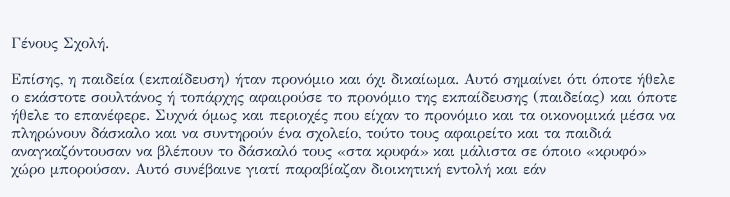Γένους Σχολή.

Επίσης, η παιδεία (εκπαίδευση) ήταν προνόμιο και όχι δικαίωμα. Αυτό σημαίνει ότι όποτε ήθελε ο εκάστοτε σουλτάνος ή τοπάρχης αφαιρούσε το προνόμιο της εκπαίδευσης (παιδείας) και όποτε ήθελε το επανέφερε. Συχνά όμως και περιοχές που είχαν το προνόμιο και τα οικονομικά μέσα να πληρώνουν δάσκαλο και να συντηρούν ένα σχολείο, τούτο τους αφαιρείτο και τα παιδιά αναγκαζόντουσαν να βλέπουν το δάσκαλό τους «στα κρυφά» και μάλιστα σε όποιο «κρυφό» χώρο μπορούσαν. Αυτό συνέβαινε γιατί παραβίαζαν διοικητική εντολή και εάν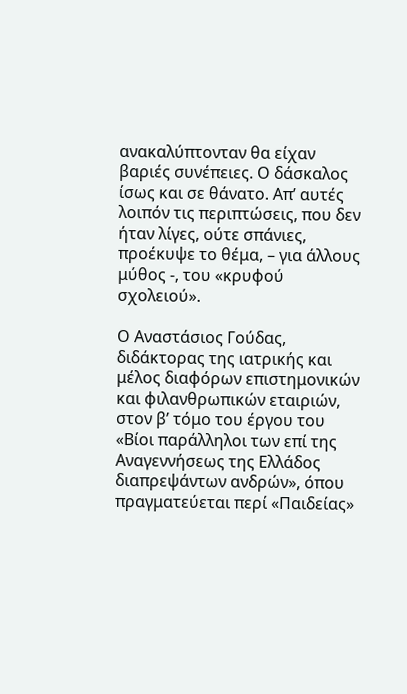ανακαλύπτονταν θα είχαν βαριές συνέπειες. Ο δάσκαλος ίσως και σε θάνατο. Απ’ αυτές λοιπόν τις περιπτώσεις, που δεν ήταν λίγες, ούτε σπάνιες, προέκυψε το θέμα, – για άλλους μύθος -, του «κρυφού σχολειού».

Ο Αναστάσιος Γούδας, διδάκτορας της ιατρικής και μέλος διαφόρων επιστημονικών και φιλανθρωπικών εταιριών, στον β’ τόμο του έργου του «Βίοι παράλληλοι των επί της Αναγεννήσεως της Ελλάδος διαπρεψάντων ανδρών», όπου πραγματεύεται περί «Παιδείας»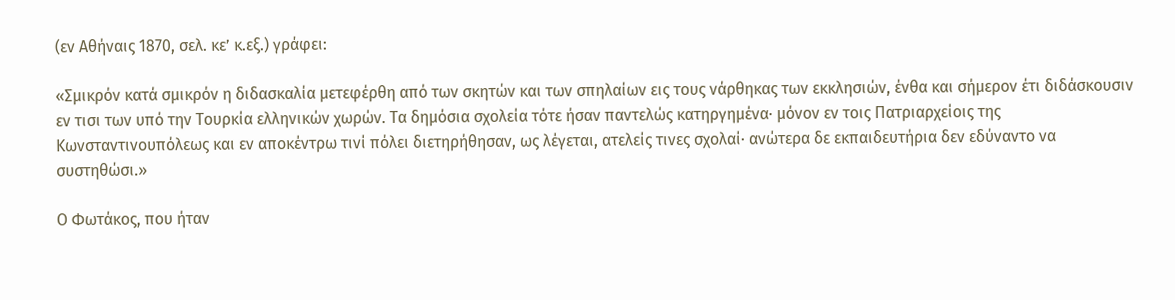(εν Αθήναις 1870, σελ. κε’ κ.εξ.) γράφει:

«Σμικρόν κατά σμικρόν η διδασκαλία μετεφέρθη από των σκητών και των σπηλαίων εις τους νάρθηκας των εκκλησιών, ένθα και σήμερον έτι διδάσκουσιν εν τισι των υπό την Τουρκία ελληνικών χωρών. Τα δημόσια σχολεία τότε ήσαν παντελώς κατηργημένα· μόνον εν τοις Πατριαρχείοις της Κωνσταντινουπόλεως και εν αποκέντρω τινί πόλει διετηρήθησαν, ως λέγεται, ατελείς τινες σχολαί· ανώτερα δε εκπαιδευτήρια δεν εδύναντο να συστηθώσι.»

Ο Φωτάκος, που ήταν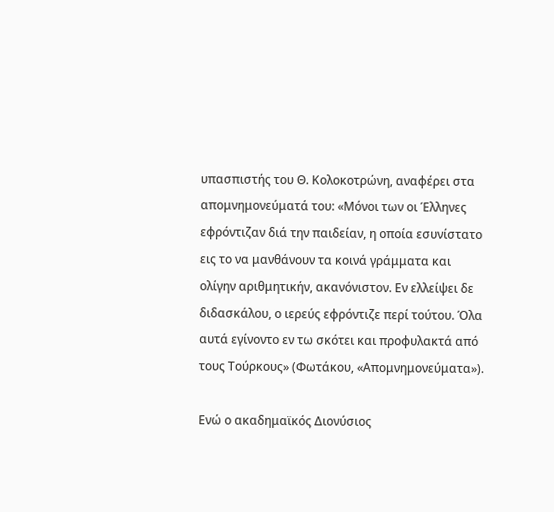υπασπιστής του Θ. Κολοκοτρώνη, αναφέρει στα απομνημονεύματά του: «Μόνοι των οι Έλληνες εφρόντιζαν διά την παιδείαν, η οποία εσυνίστατο εις το να μανθάνουν τα κοινά γράμματα και ολίγην αριθμητικήν, ακανόνιστον. Εν ελλείψει δε διδασκάλου, ο ιερεύς εφρόντιζε περί τούτου. Όλα αυτά εγίνοντο εν τω σκότει και προφυλακτά από τους Τούρκους» (Φωτάκου, «Απομνημονεύματα»).

Ενώ ο ακαδημαϊκός Διονύσιος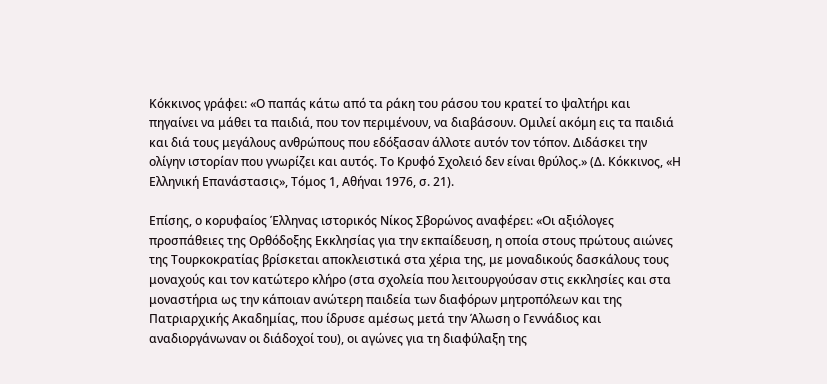Κόκκινος γράφει: «Ο παπάς κάτω από τα ράκη του ράσου του κρατεί το ψαλτήρι και πηγαίνει να μάθει τα παιδιά, που τον περιμένουν, να διαβάσουν. Ομιλεί ακόμη εις τα παιδιά και διά τους μεγάλους ανθρώπους που εδόξασαν άλλοτε αυτόν τον τόπον. Διδάσκει την ολίγην ιστορίαν που γνωρίζει και αυτός. Το Κρυφό Σχολειό δεν είναι θρύλος.» (Δ. Κόκκινος, «Η Ελληνική Επανάστασις», Τόμος 1, Αθήναι 1976, σ. 21).

Επίσης, ο κορυφαίος Έλληνας ιστορικός Νίκος Σβορώνος αναφέρει: «Οι αξιόλογες προσπάθειες της Ορθόδοξης Εκκλησίας για την εκπαίδευση, η οποία στους πρώτους αιώνες της Τουρκοκρατίας βρίσκεται αποκλειστικά στα χέρια της, με μοναδικούς δασκάλους τους μοναχούς και τον κατώτερο κλήρο (στα σχολεία που λειτουργούσαν στις εκκλησίες και στα μοναστήρια ως την κάποιαν ανώτερη παιδεία των διαφόρων μητροπόλεων και της Πατριαρχικής Ακαδημίας, που ίδρυσε αμέσως μετά την Άλωση ο Γεννάδιος και αναδιοργάνωναν οι διάδοχοί του), οι αγώνες για τη διαφύλαξη της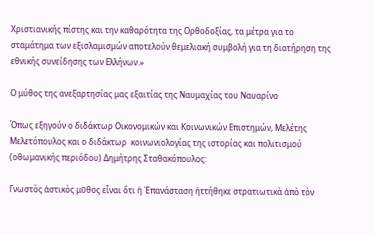Χριστιανικής πίστης και την καθαρότητα της Ορθοδοξίας, τα μέτρα για το σταμάτημα των εξισλαμισμών αποτελούν θεμελιακή συμβολή για τη διατήρηση της εθνικής συνείδησης των Ελλήνων.»

Ο μύθος της ανεξαρτησίας μας εξαιτίας της Ναυμαχίας του Ναυαρίνο

Όπως εξηγούν ο διδάκτωρ Οικονομικών και Κοινωνικών Επιστημών, Μελέτης Μελετόπουλος και ο διδάκτωρ  κοινωνιολογίας της ιστορίας και πολιτισμού (οθωμανικής περιόδου) Δημήτρης Σταθακόπουλος:

Γνωστὸς ἀστικὸς μῦθος εἶναι ὅτι ἡ Ἐπανάσταση ἡττήθηκε στρατιωτικὰ ἀπὸ τὸν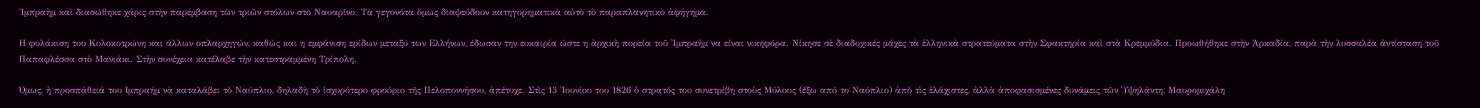Ἰμπραὴμ καὶ διασώθηκε χάρις στὴν παρέμβαση τῶν τριῶν στόλων στὸ Ναυαρῖνο. Τὰ γεγονότα ὅμως διαψεύδουν κατηγορηματικὰ αὐτὸ τὸ παραπλανητικὸ ἀφήγημα.

Η φυλάκιση του Κολοκοτρώνη και άλλων οπλαρχηγών, καθώς και η εμφάνιση ερίδων μεταξύ των Ελλήνων, έδωσαν την ευκαιρία ώστε η ἀρχικὴ πορεία τοῦ Ἰμπραὴμ να είναι νικηφόρα. Νίκησε σὲ διαδοχικές μάχες τὰ ἑλληνικὰ στρατεύματα στὴν Σφακτηρία καὶ στὰ Κρεμμύδια. Προωθήθηκε στὴν Ἀρκαδία, παρὰ τὴν λυσσαλέα ἀντίσταση τοῦ Παπαφλέσσα στὸ Μανιάκι. Στὴν συνέχεια κατέλαβε τὴν κατεστραμμένη Τρίπολη.

Όμως, ἡ προσπάθειά του Ιμπραήμ νὰ καταλάβει τὸ Ναύπλιο, δηλαδὴ τὸ ἰσχυρότερο φρούριο τῆς Πελοποννήσου, ἀπέτυχε. Στὶς 13 Ἰουνίου του 1826 ὁ στρατός του συνετρίβη στοὺς Μύλους (έξω από το Ναύπλιο) ἀπὸ τὶς ἐλάχιστες, ἀλλὰ ἀποφασισμένες δυνάμεις τῶν Ὑψηλάντη, Μαυρομιχάλη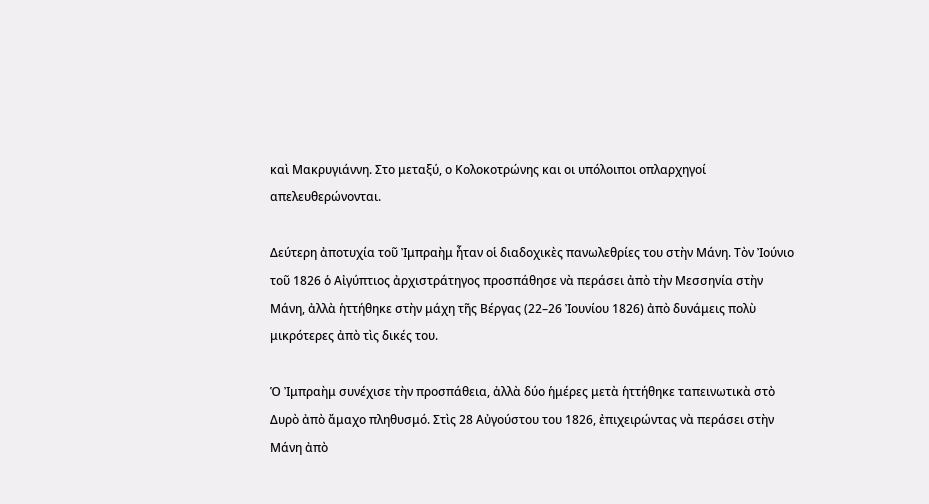καὶ Μακρυγιάννη. Στο μεταξύ, ο Κολοκοτρώνης και οι υπόλοιποι οπλαρχηγοί απελευθερώνονται.

Δεύτερη ἀποτυχία τοῦ Ἰμπραὴμ ἦταν οἱ διαδοχικὲς πανωλεθρίες του στὴν Μάνη. Τὸν Ἰούνιο τοῦ 1826 ὁ Αἰγύπτιος ἀρχιστράτηγος προσπάθησε νὰ περάσει ἀπὸ τὴν Μεσσηνία στὴν Μάνη, ἀλλὰ ἡττήθηκε στὴν μάχη τῆς Βέργας (22–26 Ἰουνίου 1826) ἀπὸ δυνάμεις πολὺ μικρότερες ἀπὸ τὶς δικές του.

Ὁ Ἰμπραὴμ συνέχισε τὴν προσπάθεια, ἀλλὰ δύο ἡμέρες μετὰ ἡττήθηκε ταπεινωτικὰ στὸ Δυρὸ ἀπὸ ἄμαχο πληθυσμό. Στὶς 28 Αὐγούστου του 1826, ἐπιχειρώντας νὰ περάσει στὴν Μάνη ἀπὸ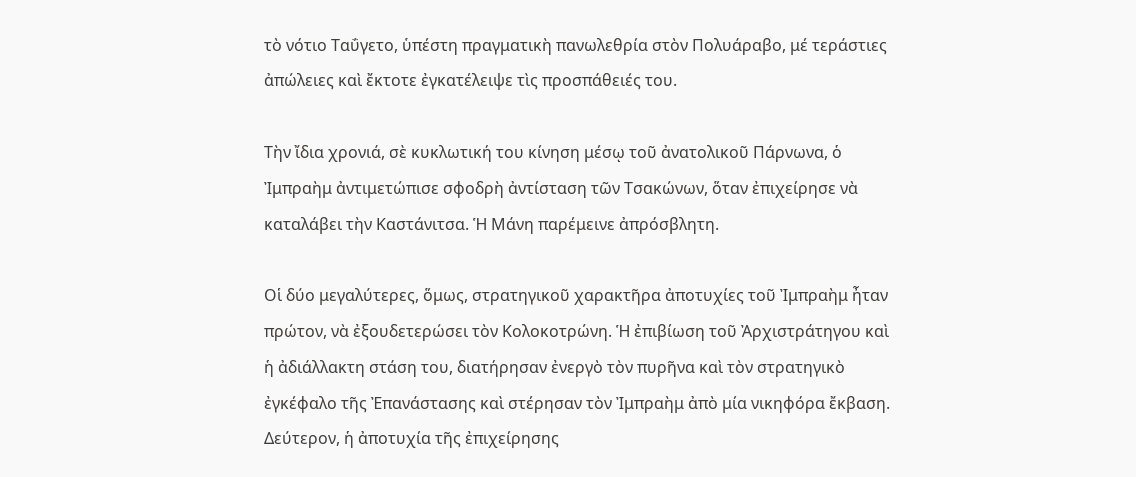τὸ νότιο Ταΰγετο, ὑπέστη πραγματικὴ πανωλεθρία στὸν Πολυάραβο, μέ τεράστιες ἀπώλειες καὶ ἔκτοτε ἐγκατέλειψε τὶς προσπάθειές του.

Τὴν ἴδια χρονιά, σὲ κυκλωτική του κίνηση μέσῳ τοῦ ἀνατολικοῦ Πάρνωνα, ὁ Ἰμπραὴμ ἀντιμετώπισε σφοδρὴ ἀντίσταση τῶν Τσακώνων, ὅταν ἐπιχείρησε νὰ καταλάβει τὴν Καστάνιτσα. Ἡ Μάνη παρέμεινε ἀπρόσβλητη.

Οἱ δύο μεγαλύτερες, ὅμως, στρατηγικοῦ χαρακτῆρα ἀποτυχίες τοῦ Ἰμπραὴμ ἦταν πρώτον, νὰ ἐξουδετερώσει τὸν Κολοκοτρώνη. Ἡ ἐπιβίωση τοῦ Ἀρχιστράτηγου καὶ ἡ ἀδιάλλακτη στάση του, διατήρησαν ἐνεργὸ τὸν πυρῆνα καὶ τὸν στρατηγικὸ ἐγκέφαλο τῆς Ἐπανάστασης καὶ στέρησαν τὸν Ἰμπραὴμ ἀπὸ μία νικηφόρα ἔκβαση. Δεύτερον, ἡ ἀποτυχία τῆς ἐπιχείρησης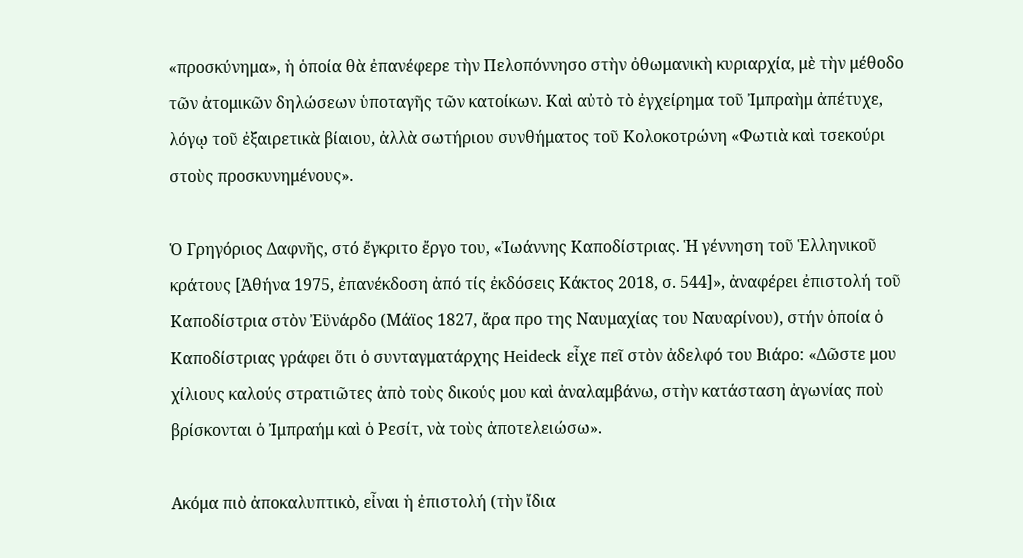«προσκύνημα», ἡ ὁποία θὰ ἐπανέφερε τὴν Πελοπόννησο στὴν ὀθωμανικὴ κυριαρχία, μὲ τὴν μέθοδο τῶν ἀτομικῶν δηλώσεων ὑποταγῆς τῶν κατοίκων. Καὶ αὐτὸ τὸ ἐγχείρημα τοῦ Ἰμπραὴμ ἀπέτυχε, λόγῳ τοῦ ἐξαιρετικὰ βίαιου, ἀλλὰ σωτήριου συνθήματος τοῦ Κολοκοτρώνη «Φωτιὰ καὶ τσεκούρι στοὺς προσκυνημένους».

Ὁ Γρηγόριος Δαφνῆς, στό ἔγκριτο ἔργο του, «Ἰωάννης Καποδίστριας. Ἡ γέννηση τοῦ Ἑλληνικοῦ κράτους [Ἀθήνα 1975, ἐπανέκδοση ἀπό τίς ἐκδόσεις Κάκτος 2018, σ. 544]», ἀναφέρει ἐπιστολή τοῦ Καποδίστρια στὸν Ἐϋνάρδο (Μάϊος 1827, ἄρα προ της Ναυμαχίας του Ναυαρίνου), στήν ὁποία ὁ Καποδίστριας γράφει ὅτι ὁ συνταγματάρχης Heideck εἶχε πεῖ στὸν ἀδελφό του Βιάρο: «Δῶστε μου χίλιους καλούς στρατιῶτες ἀπὸ τοὺς δικούς μου καὶ ἀναλαμβάνω, στὴν κατάσταση ἀγωνίας ποὺ βρίσκονται ὁ Ἰμπραήμ καὶ ὁ Ρεσίτ, νὰ τοὺς ἀποτελειώσω».

Ακόμα πιὸ ἀποκαλυπτικὸ, εἶναι ἡ ἐπιστολή (τὴν ἴδια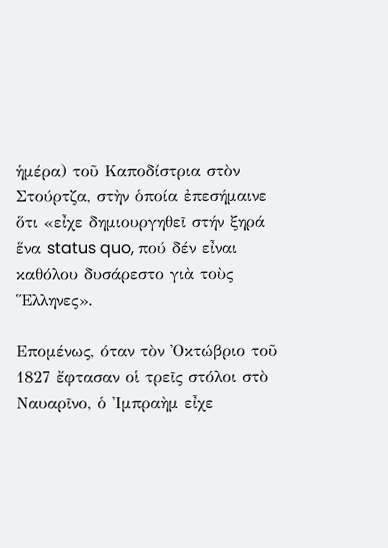ἡμέρα) τοῦ Καποδίστρια στὸν Στούρτζα, στὴν ὁποία ἐπεσήμαινε ὅτι «εἶχε δημιουργηθεῖ στήν ξηρά ἕνα status quo, πού δέν εἶναι καθόλου δυσάρεστο γιὰ τοὺς Ἕλληνες».

Επομένως, όταν τὸν Ὀκτώβριο τοῦ 1827 ἔφτασαν οἱ τρεῖς στόλοι στὸ Ναυαρῖνο, ὁ Ἰμπραὴμ εἶχε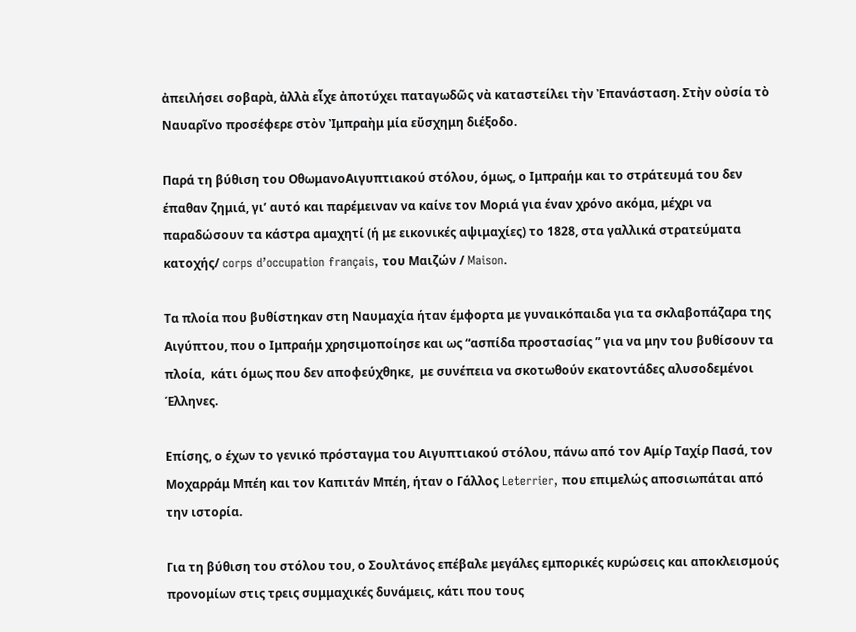ἀπειλήσει σοβαρὰ, ἀλλὰ εἶχε ἀποτύχει παταγωδῶς νὰ καταστείλει τὴν Ἐπανάσταση. Στὴν οὐσία τὸ Ναυαρῖνο προσέφερε στὸν Ἰμπραὴμ μία εὔσχημη διέξοδο.

Παρά τη βύθιση του ΟθωμανοΑιγυπτιακού στόλου, όμως, ο Ιμπραήμ και το στράτευμά του δεν έπαθαν ζημιά, γι’ αυτό και παρέμειναν να καίνε τον Μοριά για έναν χρόνο ακόμα, μέχρι να παραδώσουν τα κάστρα αμαχητί (ή με εικονικές αψιμαχίες) το 1828, στα γαλλικά στρατεύματα κατοχής/ corps d’occupation français, του Μαιζών / Maison.

Τα πλοία που βυθίστηκαν στη Ναυμαχία ήταν έμφορτα με γυναικόπαιδα για τα σκλαβοπάζαρα της Αιγύπτου, που ο Ιμπραήμ χρησιμοποίησε και ως “ασπίδα προστασίας ” για να μην του βυθίσουν τα πλοία,  κάτι όμως που δεν αποφεύχθηκε,  με συνέπεια να σκοτωθούν εκατοντάδες αλυσοδεμένοι Έλληνες.

Επίσης, ο έχων το γενικό πρόσταγμα του Αιγυπτιακού στόλου, πάνω από τον Αμίρ Ταχίρ Πασά, τον Μοχαρράμ Μπέη και τον Καπιτάν Μπέη, ήταν ο Γάλλος Leterrier, που επιμελώς αποσιωπάται από την ιστορία.

Για τη βύθιση του στόλου του, ο Σουλτάνος επέβαλε μεγάλες εμπορικές κυρώσεις και αποκλεισμούς προνομίων στις τρεις συμμαχικές δυνάμεις, κάτι που τους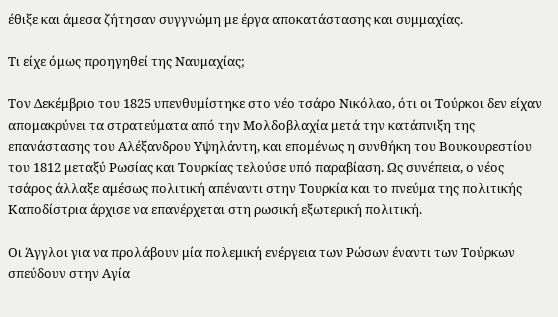έθιξε και άμεσα ζήτησαν συγγνώμη με έργα αποκατάστασης και συμμαχίας.

Τι είχε όμως προηγηθεί της Ναυμαχίας;

Τον Δεκέμβριο του 1825 υπενθυμίστηκε στο νέο τσάρο Νικόλαο, ότι οι Τούρκοι δεν είχαν απομακρύνει τα στρατεύματα από την Μολδοβλαχία μετά την κατάπνιξη της επανάστασης του Αλέξανδρου Υψηλάντη, και επομένως η συνθήκη του Βουκουρεστίου του 1812 μεταξύ Ρωσίας και Τουρκίας τελούσε υπό παραβίαση. Ως συνέπεια, ο νέος τσάρος άλλαξε αμέσως πολιτική απέναντι στην Τουρκία και το πνεύμα της πολιτικής Καποδίστρια άρχισε να επανέρχεται στη ρωσική εξωτερική πολιτική.

Οι Άγγλοι για να προλάβουν μία πολεμική ενέργεια των Ρώσων έναντι των Τούρκων σπεύδουν στην Αγία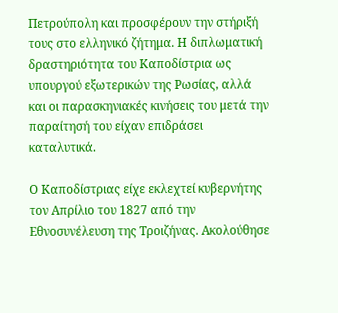Πετρούπολη και προσφέρουν την στήριξή τους στο ελληνικό ζήτημα. Η διπλωματική δραστηριότητα του Καποδίστρια ως υπουργού εξωτερικών της Ρωσίας, αλλά και οι παρασκηνιακές κινήσεις του μετά την παραίτησή του είχαν επιδράσει καταλυτικά.

Ο Καποδίστριας είχε εκλεχτεί κυβερνήτης τον Απρίλιο του 1827 από την Εθνοσυνέλευση της Τροιζήνας. Ακολούθησε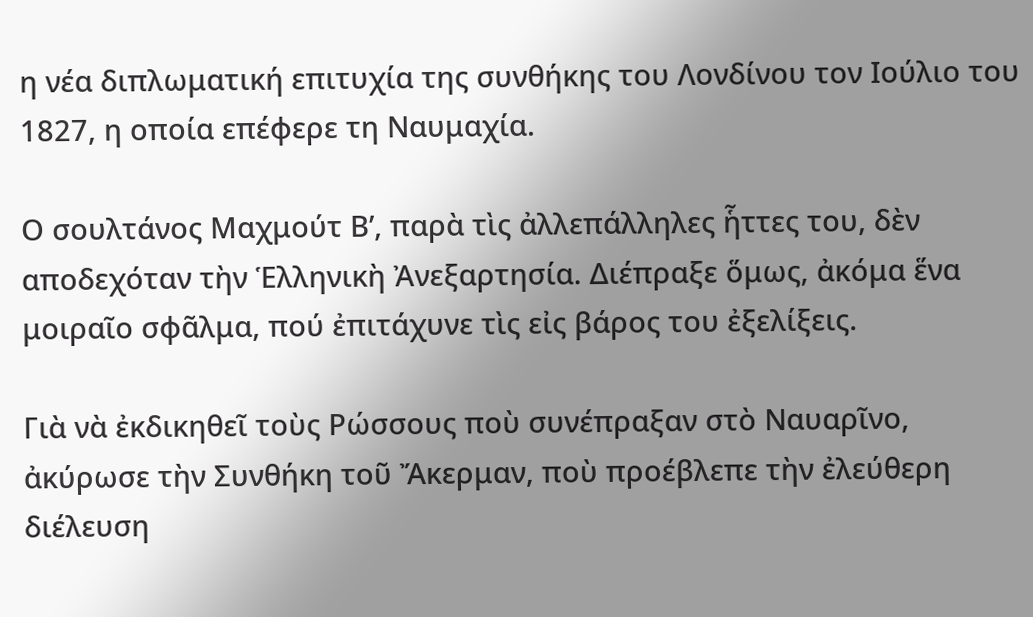η νέα διπλωματική επιτυχία της συνθήκης του Λονδίνου τον Ιούλιο του 1827, η οποία επέφερε τη Ναυμαχία.

Ο σουλτάνος Μαχμούτ Β’, παρὰ τὶς ἀλλεπάλληλες ἧττες του, δὲν αποδεχόταν τὴν Ἑλληνικὴ Ἀνεξαρτησία. Διέπραξε ὅμως, ἀκόμα ἕνα μοιραῖο σφᾶλμα, πού ἐπιτάχυνε τὶς εἰς βάρος του ἐξελίξεις.

Γιὰ νὰ ἐκδικηθεῖ τοὺς Ρώσσους ποὺ συνέπραξαν στὸ Ναυαρῖνο, ἀκύρωσε τὴν Συνθήκη τοῦ Ἄκερμαν, ποὺ προέβλεπε τὴν ἐλεύθερη διέλευση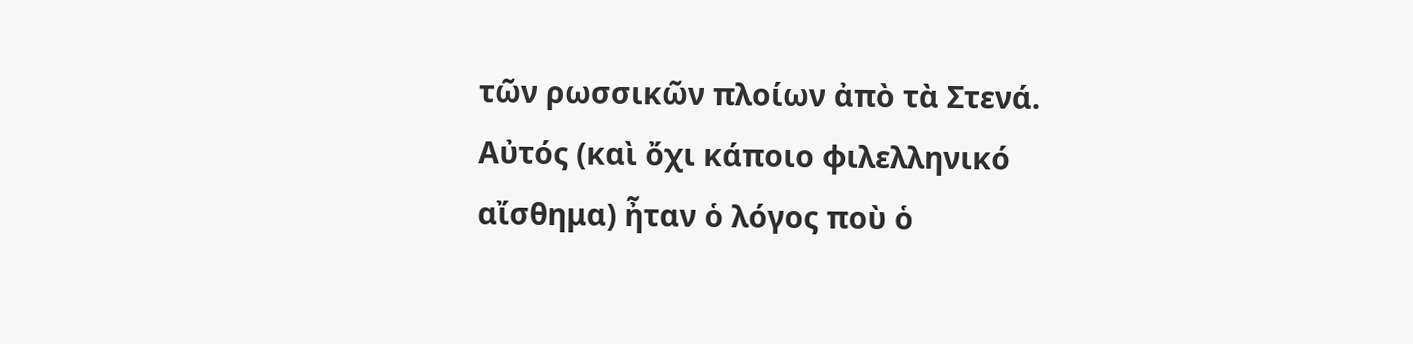τῶν ρωσσικῶν πλοίων ἀπὸ τὰ Στενά. Αὐτός (καὶ ὄχι κάποιο φιλελληνικό αἴσθημα) ἦταν ὁ λόγος ποὺ ὁ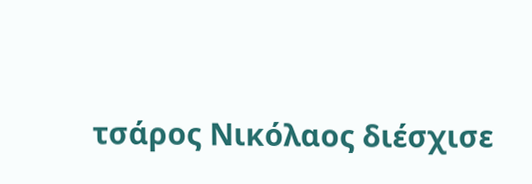τσάρος Νικόλαος διέσχισε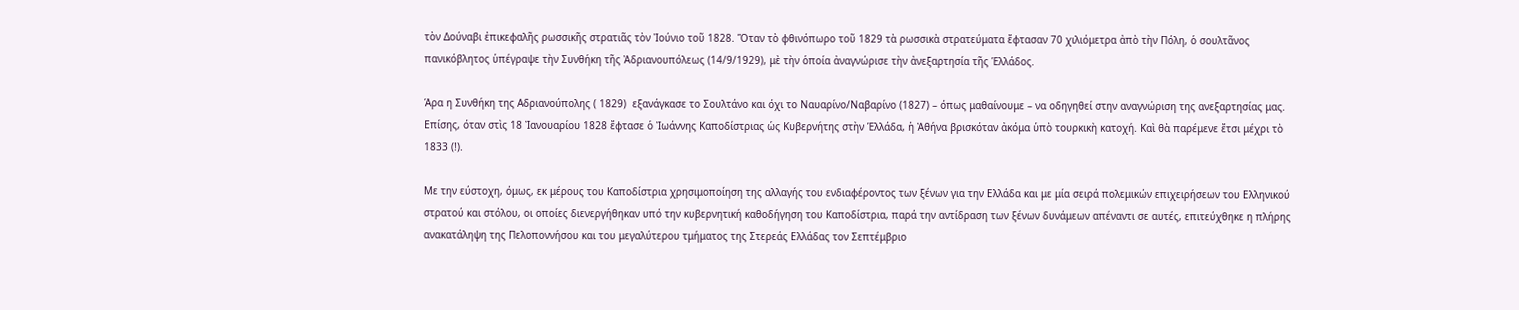τὸν Δούναβι ἐπικεφαλῆς ρωσσικῆς στρατιᾶς τὸν Ἰούνιο τοῦ 1828. Ὅταν τὸ φθινόπωρο τοῦ 1829 τὰ ρωσσικὰ στρατεύματα ἔφτασαν 70 χιλιόμετρα ἀπὸ τὴν Πόλη, ὁ σουλτᾶνος πανικόβλητος ὑπέγραψε τὴν Συνθήκη τῆς Ἀδριανουπόλεως (14/9/1929), μὲ τὴν ὁποία ἀναγνώρισε τὴν ἀνεξαρτησία τῆς Ἑλλάδος.

Άρα η Συνθήκη της Αδριανούπολης ( 1829)  εξανάγκασε το Σουλτάνο και όχι το Ναυαρίνο/Ναβαρίνο (1827) – όπως μαθαίνουμε – να οδηγηθεί στην αναγνώριση της ανεξαρτησίας μας. Επίσης, όταν στὶς 18 Ἰανουαρίου 1828 ἔφτασε ὁ Ἰωάννης Καποδίστριας ὡς Κυβερνήτης στὴν Ἑλλάδα, ἡ Ἀθήνα βρισκόταν ἀκόμα ὑπὸ τουρκικὴ κατοχή. Καὶ θὰ παρέμενε ἔτσι μέχρι τὸ 1833 (!).

Με την εύστοχη, όμως, εκ μέρους του Καποδίστρια χρησιμοποίηση της αλλαγής του ενδιαφέροντος των ξένων για την Ελλάδα και με μία σειρά πολεμικών επιχειρήσεων του Ελληνικού στρατού και στόλου, οι οποίες διενεργήθηκαν υπό την κυβερνητική καθοδήγηση του Καποδίστρια, παρά την αντίδραση των ξένων δυνάμεων απέναντι σε αυτές, επιτεύχθηκε η πλήρης ανακατάληψη της Πελοποννήσου και του μεγαλύτερου τμήματος της Στερεάς Ελλάδας τον Σεπτέμβριο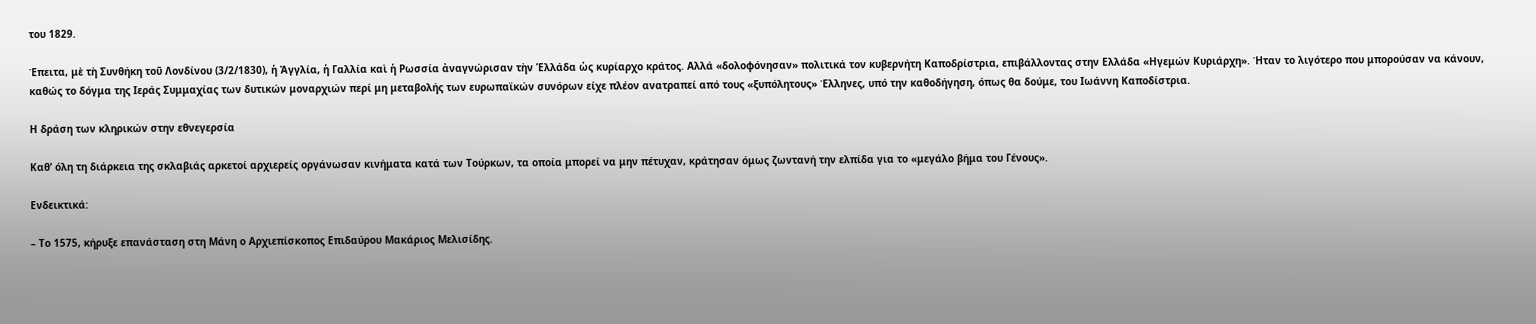του 1829.

Έπειτα, μὲ τὴ Συνθήκη τοῦ Λονδίνου (3/2/1830), ἡ Ἀγγλία, ἡ Γαλλία καὶ ἡ Ρωσσία ἀναγνώρισαν τὴν Ἑλλάδα ὡς κυρίαρχο κράτος. Αλλά «δολοφόνησαν» πολιτικά τον κυβερνήτη Καποδρίστρια, επιβάλλοντας στην Ελλάδα «Ηγεμών Κυριάρχη». Ήταν το λιγότερο που μπορούσαν να κάνουν, καθώς το δόγμα της Ιεράς Συμμαχίας των δυτικών μοναρχιών περί μη μεταβολής των ευρωπαϊκών συνόρων είχε πλέον ανατραπεί από τους «ξυπόλητους» Έλληνες, υπό την καθοδήγηση, όπως θα δούμε, του Ιωάννη Καποδίστρια.

Η δράση των κληρικών στην εθνεγερσία

Καθ’ όλη τη διάρκεια της σκλαβιάς αρκετοί αρχιερείς οργάνωσαν κινήματα κατά των Τούρκων, τα οποία μπορεί να μην πέτυχαν, κράτησαν όμως ζωντανή την ελπίδα για το «μεγάλο βήμα του Γένους».

Ενδεικτικά:

– Το 1575, κήρυξε επανάσταση στη Μάνη ο Αρχιεπίσκοπος Επιδαύρου Μακάριος Μελισίδης.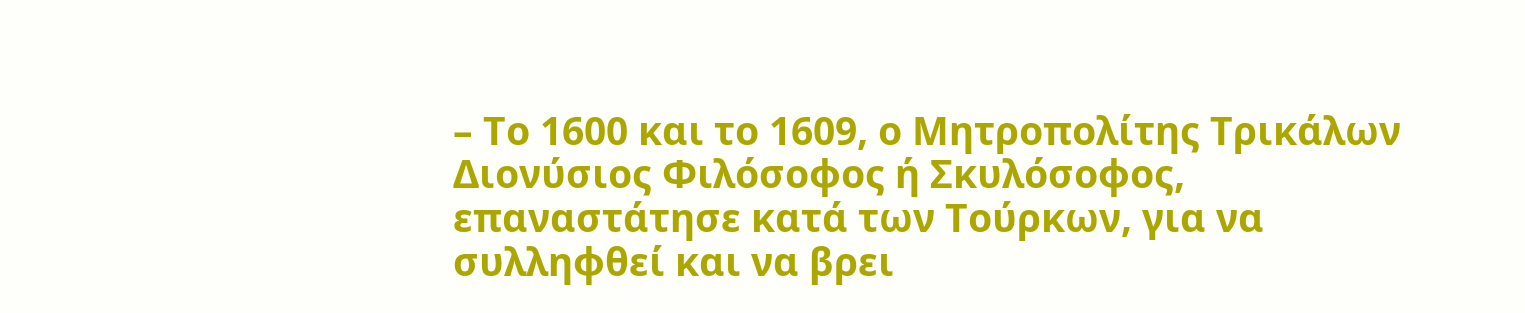– Το 1600 και το 1609, ο Μητροπολίτης Τρικάλων Διονύσιος Φιλόσοφος ή Σκυλόσοφος, επαναστάτησε κατά των Τούρκων, για να συλληφθεί και να βρει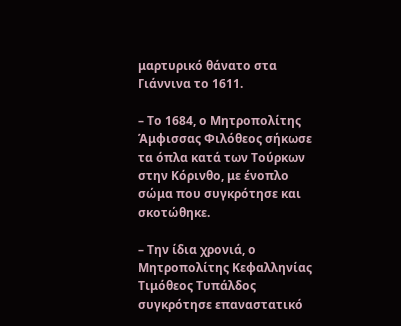μαρτυρικό θάνατο στα Γιάννινα το 1611.

– Το 1684, ο Μητροπολίτης Άμφισσας Φιλόθεος σήκωσε τα όπλα κατά των Τούρκων στην Κόρινθο, με ένοπλο σώμα που συγκρότησε και σκοτώθηκε.

– Την ίδια χρονιά, ο Μητροπολίτης Κεφαλληνίας Τιμόθεος Τυπάλδος συγκρότησε επαναστατικό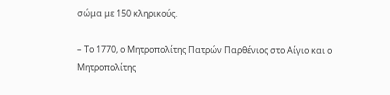σώμα με 150 κληρικούς.

– Το 1770, ο Μητροπολίτης Πατρών Παρθένιος στο Αίγιο και ο Μητροπολίτης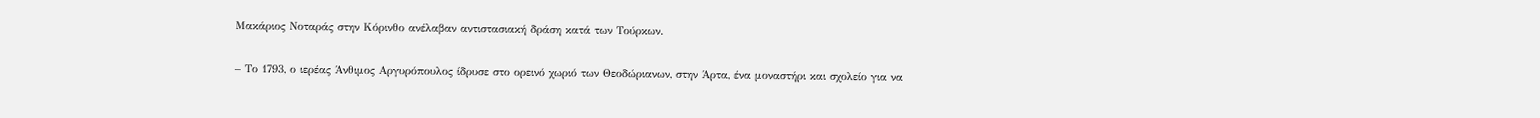Μακάριος Νοταράς στην Κόρινθο ανέλαβαν αντιστασιακή δράση κατά των Τούρκων.

– Το 1793, ο ιερέας Άνθιμος Αργυρόπουλος ίδρυσε στο ορεινό χωριό των Θεοδώριανων, στην Άρτα, ένα μοναστήρι και σχολείο για να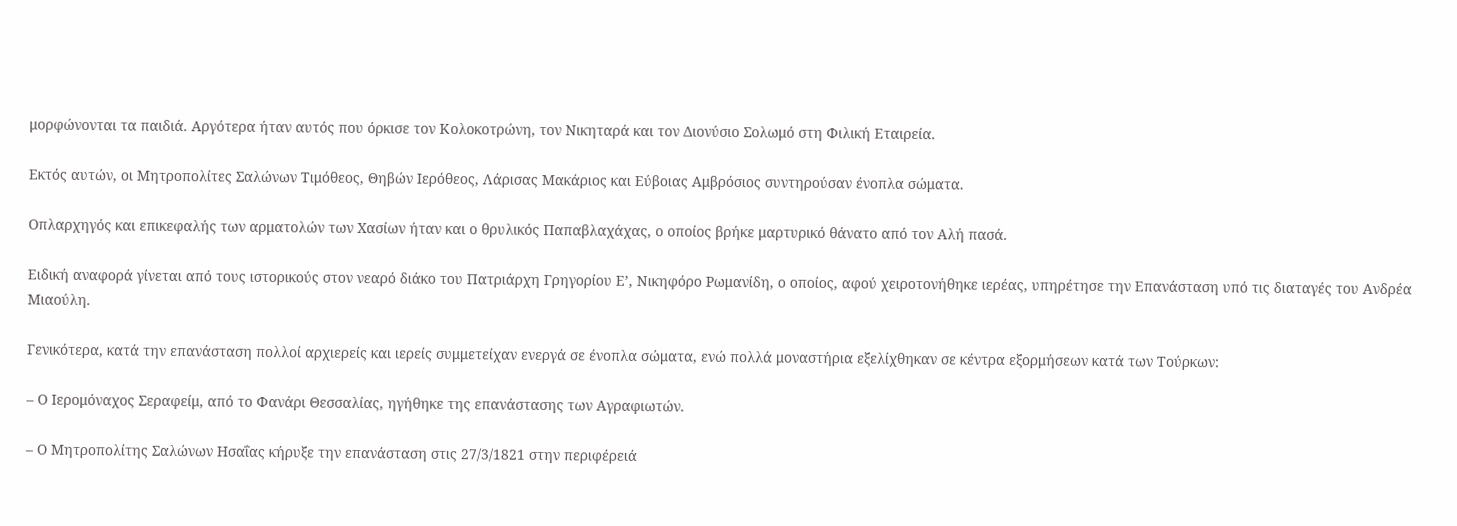μορφώνονται τα παιδιά. Αργότερα ήταν αυτός που όρκισε τον Κολοκοτρώνη, τον Νικηταρά και τον Διονύσιο Σολωμό στη Φιλική Εταιρεία.

Εκτός αυτών, οι Μητροπολίτες Σαλώνων Τιμόθεος, Θηβών Ιερόθεος, Λάρισας Μακάριος και Εύβοιας Αμβρόσιος συντηρούσαν ένοπλα σώματα.

Οπλαρχηγός και επικεφαλής των αρματολών των Χασίων ήταν και ο θρυλικός Παπαβλαχάχας, ο οποίος βρήκε μαρτυρικό θάνατο από τον Αλή πασά.

Ειδική αναφορά γίνεται από τους ιστορικούς στον νεαρό διάκο του Πατριάρχη Γρηγορίου Ε’, Νικηφόρο Ρωμανίδη, ο οποίος, αφού χειροτονήθηκε ιερέας, υπηρέτησε την Επανάσταση υπό τις διαταγές του Ανδρέα Μιαούλη.

Γενικότερα, κατά την επανάσταση πολλοί αρχιερείς και ιερείς συμμετείχαν ενεργά σε ένοπλα σώματα, ενώ πολλά μοναστήρια εξελίχθηκαν σε κέντρα εξορμήσεων κατά των Τούρκων:

– Ο Ιερομόναχος Σεραφείμ, από το Φανάρι Θεσσαλίας, ηγήθηκε της επανάστασης των Αγραφιωτών.

– Ο Μητροπολίτης Σαλώνων Ησαΐας κήρυξε την επανάσταση στις 27/3/1821 στην περιφέρειά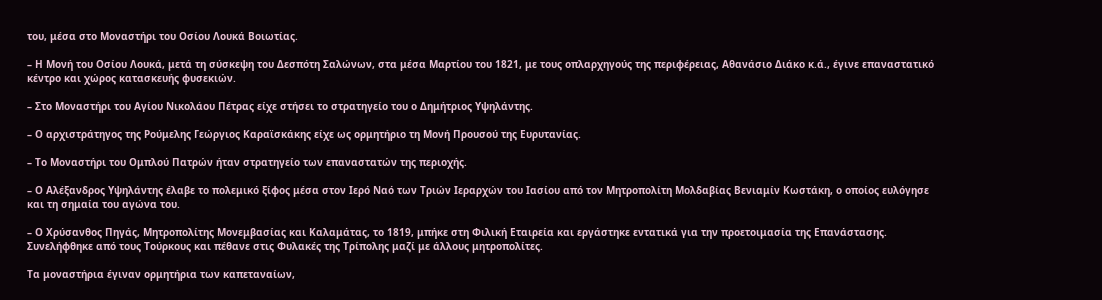του, μέσα στο Μοναστήρι του Οσίου Λουκά Βοιωτίας.

– Η Μονή του Οσίου Λουκά, μετά τη σύσκεψη του Δεσπότη Σαλώνων, στα μέσα Μαρτίου του 1821, με τους οπλαρχηγούς της περιφέρειας, Αθανάσιο Διάκο κ.ά., έγινε επαναστατικό κέντρο και χώρος κατασκευής φυσεκιών.

– Στο Μοναστήρι του Αγίου Νικολάου Πέτρας είχε στήσει το στρατηγείο του ο Δημήτριος Υψηλάντης.

– Ο αρχιστράτηγος της Ρούμελης Γεώργιος Καραϊσκάκης είχε ως ορμητήριο τη Μονή Προυσού της Ευρυτανίας.

– Το Μοναστήρι του Ομπλού Πατρών ήταν στρατηγείο των επαναστατών της περιοχής.

– Ο Αλέξανδρος Υψηλάντης έλαβε το πολεμικό ξίφος μέσα στον Ιερό Ναό των Τριών Ιεραρχών του Ιασίου από τον Μητροπολίτη Μολδαβίας Βενιαμίν Κωστάκη, ο οποίος ευλόγησε και τη σημαία του αγώνα του.

– Ο Χρύσανθος Πηγάς, Μητροπολίτης Μονεμβασίας και Καλαμάτας, το 1819, μπήκε στη Φιλική Εταιρεία και εργάστηκε εντατικά για την προετοιμασία της Επανάστασης. Συνελήφθηκε από τους Τούρκους και πέθανε στις Φυλακές της Τρίπολης μαζί με άλλους μητροπολίτες.

Tα μοναστήρια έγιναν ορμητήρια των καπεταναίων,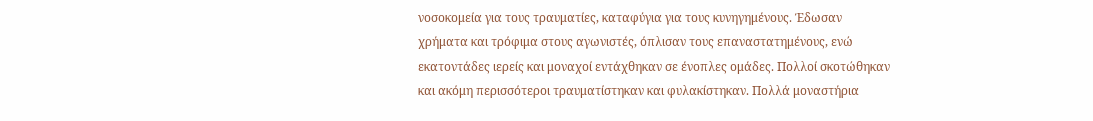νοσοκομεία για τους τραυματίες, καταφύγια για τους κυνηγημένους. Έδωσαν χρήματα και τρόφιμα στους αγωνιστές, όπλισαν τους επαναστατημένους, ενώ εκατοντάδες ιερείς και μοναχοί εντάχθηκαν σε ένοπλες ομάδες. Πολλοί σκοτώθηκαν και ακόμη περισσότεροι τραυματίστηκαν και φυλακίστηκαν. Πολλά μοναστήρια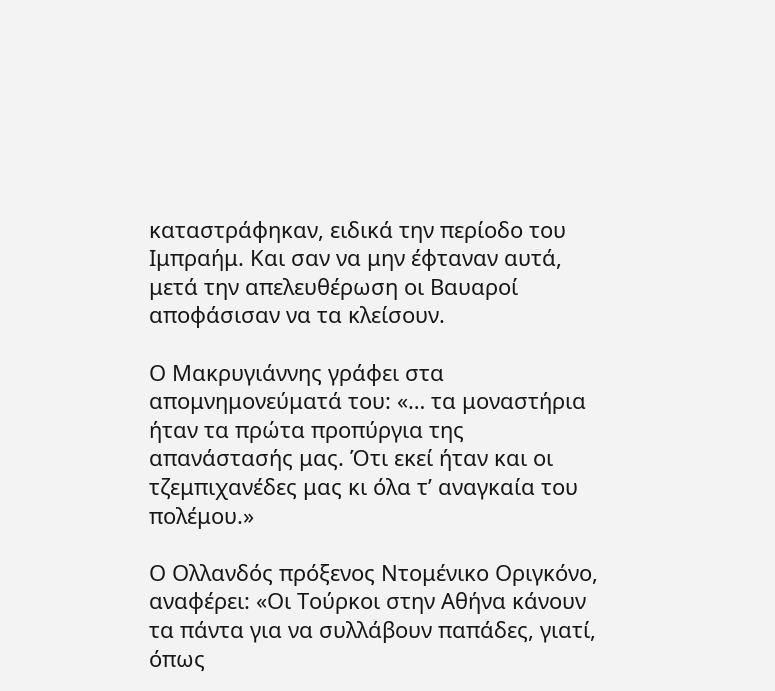καταστράφηκαν, ειδικά την περίοδο του Ιμπραήμ. Και σαν να μην έφταναν αυτά, μετά την απελευθέρωση οι Βαυαροί αποφάσισαν να τα κλείσουν.

Ο Μακρυγιάννης γράφει στα απομνημονεύματά του: «… τα μοναστήρια ήταν τα πρώτα προπύργια της απανάστασής μας. Ότι εκεί ήταν και οι τζεμπιχανέδες μας κι όλα τ’ αναγκαία του πολέμου.»

Ο Ολλανδός πρόξενος Ντομένικο Οριγκόνο, αναφέρει: «Οι Τούρκοι στην Αθήνα κάνουν τα πάντα για να συλλάβουν παπάδες, γιατί, όπως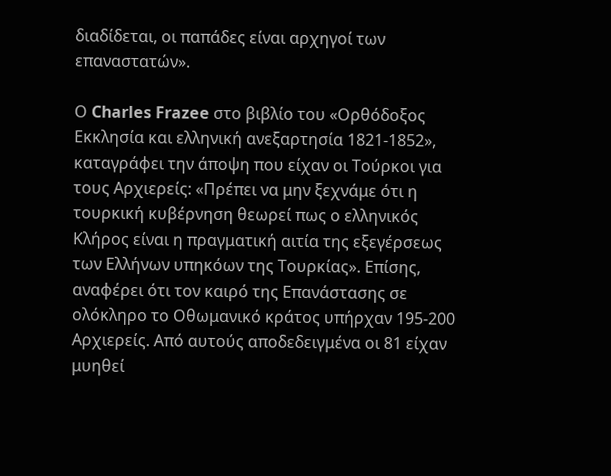διαδίδεται, οι παπάδες είναι αρχηγοί των επαναστατών».

Ο Charles Frazee στο βιβλίο του «Ορθόδοξος Εκκλησία και ελληνική ανεξαρτησία 1821-1852», καταγράφει την άποψη που είχαν οι Τούρκοι για τους Αρχιερείς: «Πρέπει να μην ξεχνάμε ότι η τουρκική κυβέρνηση θεωρεί πως ο ελληνικός Κλήρος είναι η πραγματική αιτία της εξεγέρσεως των Ελλήνων υπηκόων της Τουρκίας». Επίσης, αναφέρει ότι τον καιρό της Επανάστασης σε ολόκληρο το Οθωμανικό κράτος υπήρχαν 195-200 Αρχιερείς. Από αυτούς αποδεδειγμένα οι 81 είχαν μυηθεί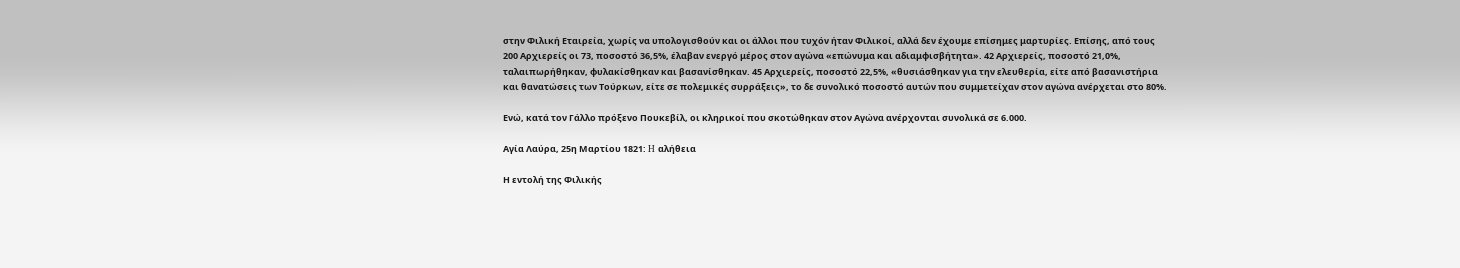στην Φιλική Εταιρεία, χωρίς να υπολογισθούν και οι άλλοι που τυχόν ήταν Φιλικοί, αλλά δεν έχουμε επίσημες μαρτυρίες. Επίσης, από τους 200 Αρχιερείς οι 73, ποσοστό 36,5%, έλαβαν ενεργό μέρος στον αγώνα «επώνυμα και αδιαμφισβήτητα». 42 Αρχιερείς, ποσοστό 21,0%, ταλαιπωρήθηκαν, φυλακίσθηκαν και βασανίσθηκαν. 45 Αρχιερείς, ποσοστό 22,5%, «θυσιάσθηκαν για την ελευθερία, είτε από βασανιστήρια και θανατώσεις των Τούρκων, είτε σε πολεμικές συρράξεις», το δε συνολικό ποσοστό αυτών που συμμετείχαν στον αγώνα ανέρχεται στο 80%.

Ενώ, κατά τον Γάλλο πρόξενο Πουκεβίλ, οι κληρικοί που σκοτώθηκαν στον Αγώνα ανέρχονται συνολικά σε 6.000.

Αγία Λαύρα, 25η Μαρτίου 1821: H αλήθεια

Η εντολή της Φιλικής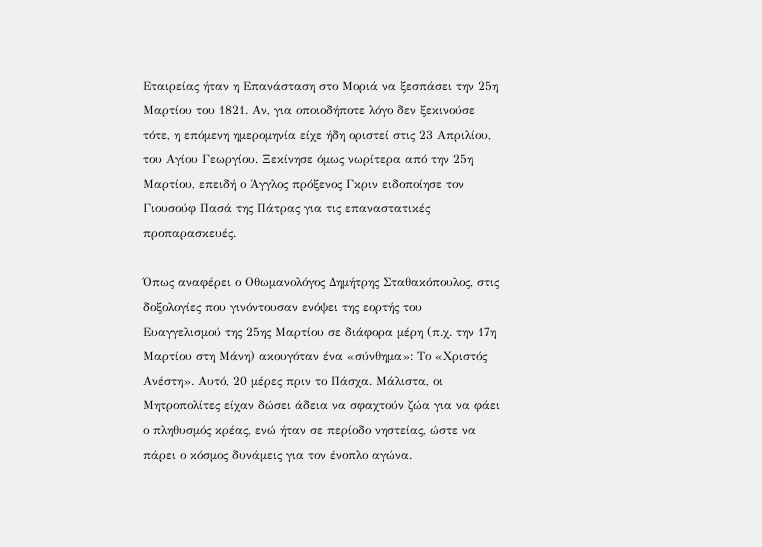Εταιρείας ήταν η Επανάσταση στο Μοριά να ξεσπάσει την 25η Μαρτίου του 1821. Αν, για οποιοδήποτε λόγο δεν ξεκινούσε τότε, η επόμενη ημερομηνία είχε ήδη οριστεί στις 23 Απριλίου, του Αγίου Γεωργίου. Ξεκίνησε όμως νωρίτερα από την 25η Μαρτίου, επειδή ο Άγγλος πρόξενος Γκριν ειδοποίησε τον Γιουσούφ Πασά της Πάτρας για τις επαναστατικές προπαρασκευές.

Όπως αναφέρει ο Οθωμανολόγος Δημήτρης Σταθακόπουλος, στις δοξολογίες που γινόντουσαν ενόψει της εορτής του Ευαγγελισμού της 25ης Μαρτίου σε διάφορα μέρη (π.χ. την 17η Μαρτίου στη Μάνη) ακουγόταν ένα «σύνθημα»: Το «Χριστός Ανέστη». Αυτό, 20 μέρες πριν το Πάσχα. Μάλιστα, οι Μητροπολίτες είχαν δώσει άδεια να σφαχτούν ζώα για να φάει ο πληθυσμός κρέας, ενώ ήταν σε περίοδο νηστείας, ώστε να πάρει ο κόσμος δυνάμεις για τον ένοπλο αγώνα.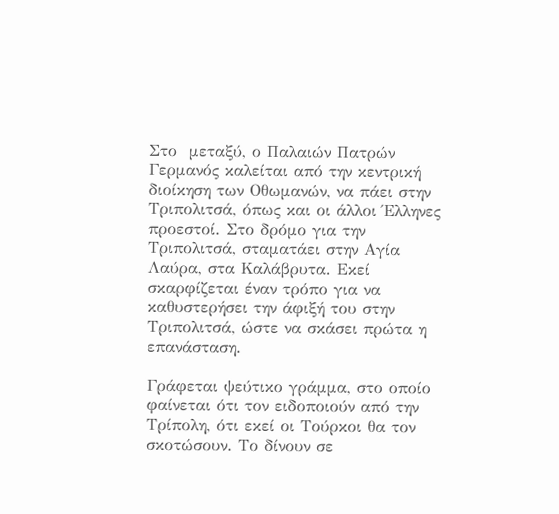Στο  μεταξύ, ο Παλαιών Πατρών Γερμανός καλείται από την κεντρική διοίκηση των Οθωμανών, να πάει στην Τριπολιτσά, όπως και οι άλλοι Έλληνες προεστοί. Στο δρόμο για την Τριπολιτσά, σταματάει στην Αγία Λαύρα, στα Καλάβρυτα. Εκεί σκαρφίζεται έναν τρόπο για να καθυστερήσει την άφιξή του στην Τριπολιτσά, ώστε να σκάσει πρώτα η επανάσταση.

Γράφεται ψεύτικο γράμμα, στο οποίο φαίνεται ότι τον ειδοποιούν από την Τρίπολη, ότι εκεί οι Τούρκοι θα τον σκοτώσουν. Το δίνουν σε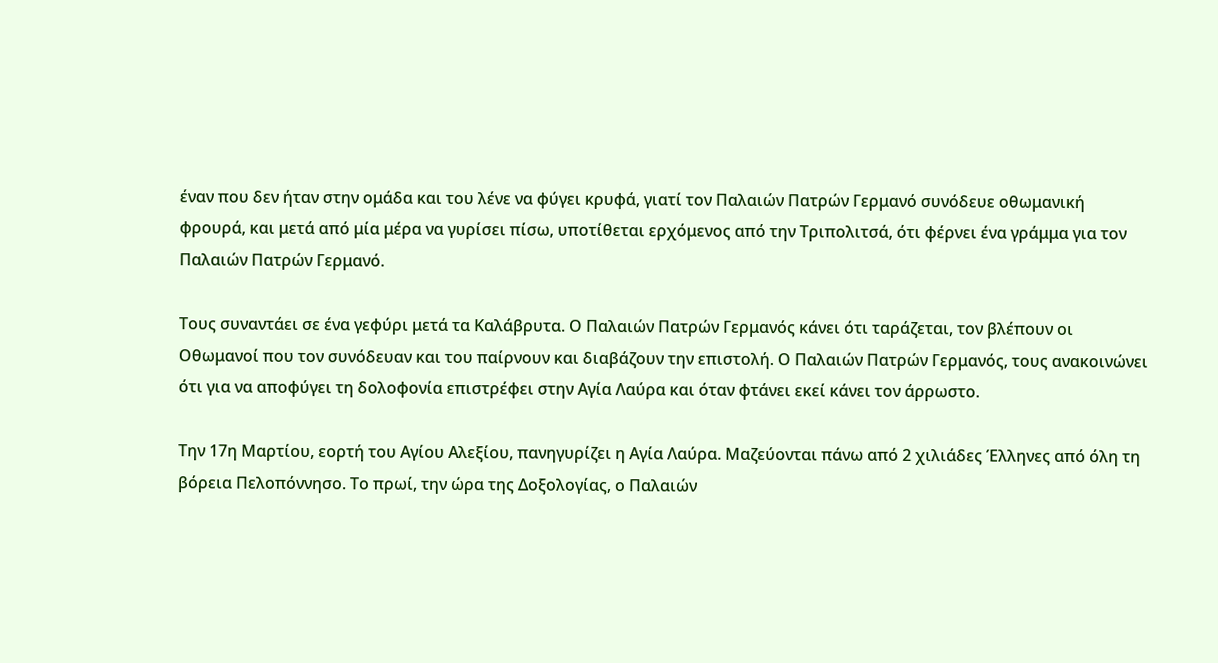έναν που δεν ήταν στην ομάδα και του λένε να φύγει κρυφά, γιατί τον Παλαιών Πατρών Γερμανό συνόδευε οθωμανική φρουρά, και μετά από μία μέρα να γυρίσει πίσω, υποτίθεται ερχόμενος από την Τριπολιτσά, ότι φέρνει ένα γράμμα για τον Παλαιών Πατρών Γερμανό.

Τους συναντάει σε ένα γεφύρι μετά τα Καλάβρυτα. Ο Παλαιών Πατρών Γερμανός κάνει ότι ταράζεται, τον βλέπουν οι Οθωμανοί που τον συνόδευαν και του παίρνουν και διαβάζουν την επιστολή. Ο Παλαιών Πατρών Γερμανός, τους ανακοινώνει ότι για να αποφύγει τη δολοφονία επιστρέφει στην Αγία Λαύρα και όταν φτάνει εκεί κάνει τον άρρωστο.

Την 17η Μαρτίου, εορτή του Αγίου Αλεξίου, πανηγυρίζει η Αγία Λαύρα. Μαζεύονται πάνω από 2 χιλιάδες Έλληνες από όλη τη βόρεια Πελοπόννησο. Το πρωί, την ώρα της Δοξολογίας, ο Παλαιών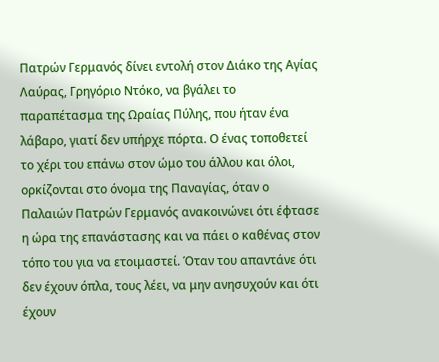Πατρών Γερμανός δίνει εντολή στον Διάκο της Αγίας Λαύρας, Γρηγόριο Ντόκο, να βγάλει το παραπέτασμα της Ωραίας Πύλης, που ήταν ένα λάβαρο, γιατί δεν υπήρχε πόρτα. Ο ένας τοποθετεί το χέρι του επάνω στον ώμο του άλλου και όλοι, ορκίζονται στο όνομα της Παναγίας, όταν ο Παλαιών Πατρών Γερμανός ανακοινώνει ότι έφτασε η ώρα της επανάστασης και να πάει ο καθένας στον τόπο του για να ετοιμαστεί. Όταν του απαντάνε ότι δεν έχουν όπλα, τους λέει, να μην ανησυχούν και ότι έχουν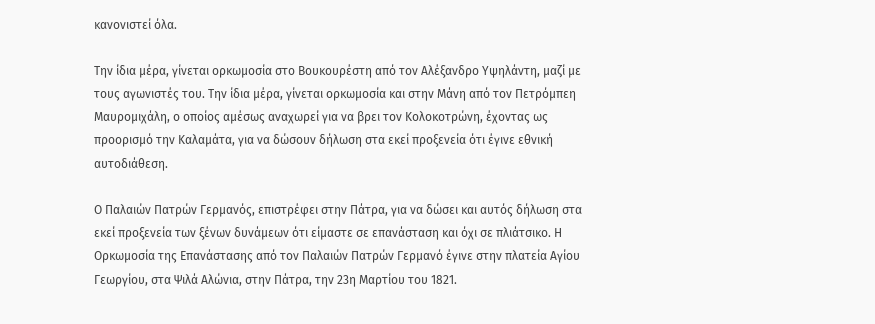κανονιστεί όλα.

Την ίδια μέρα, γίνεται ορκωμοσία στο Βουκουρέστη από τον Αλέξανδρο Υψηλάντη, μαζί με τους αγωνιστές του. Την ίδια μέρα, γίνεται ορκωμοσία και στην Μάνη από τον Πετρόμπεη Μαυρομιχάλη, ο οποίος αμέσως αναχωρεί για να βρει τον Κολοκοτρώνη, έχοντας ως προορισμό την Καλαμάτα, για να δώσουν δήλωση στα εκεί προξενεία ότι έγινε εθνική αυτοδιάθεση.

Ο Παλαιών Πατρών Γερμανός, επιστρέφει στην Πάτρα, για να δώσει και αυτός δήλωση στα εκεί προξενεία των ξένων δυνάμεων ότι είμαστε σε επανάσταση και όχι σε πλιάτσικο. Η Ορκωμοσία της Επανάστασης από τον Παλαιών Πατρών Γερμανό έγινε στην πλατεία Αγίου Γεωργίου, στα Ψιλά Αλώνια, στην Πάτρα, την 23η Μαρτίου του 1821.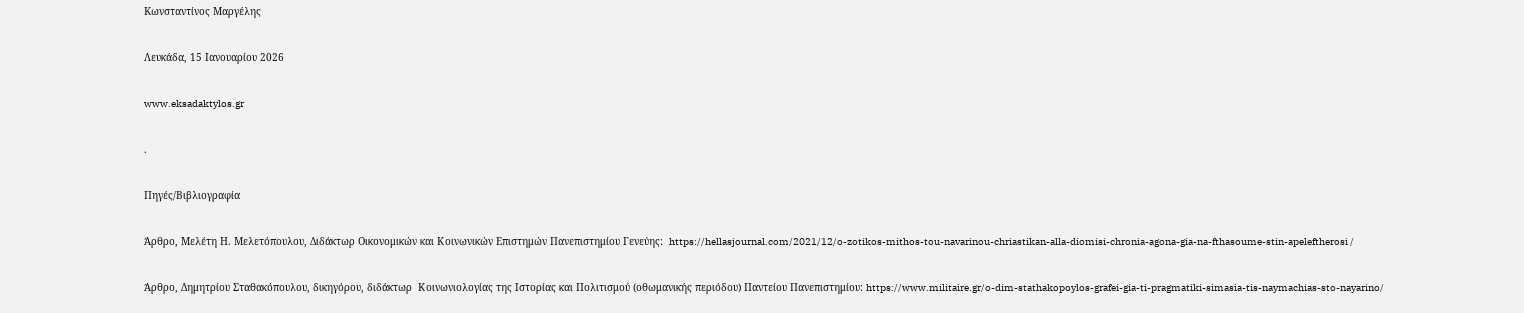Kωνσταντίνος Μαργέλης

Λευκάδα, 15 Ιανουαρίου 2026

www.eksadaktylos.gr

.

Πηγές/Βιβλιογραφία

Άρθρο, Μελέτη Η. Μελετόπουλου, Διδάκτωρ Οικονομικών και Κοινωνικών Επιστημών Πανεπιστημίου Γενεύης:  https://hellasjournal.com/2021/12/o-zotikos-mithos-tou-navarinou-chriastikan-alla-diomisi-chronia-agona-gia-na-fthasoume-stin-apeleftherosi /

Άρθρο, Δημητρίου Σταθακόπουλου, δικηγόρου, διδάκτωρ  Κοινωνιολογίας της Ιστορίας και Πολιτισμού (οθωμανικής περιόδου) Παντείου Πανεπιστημίου: https://www.militaire.gr/o-dim-stathakopoylos-grafei-gia-ti-pragmatiki-simasia-tis-naymachias-sto-nayarino/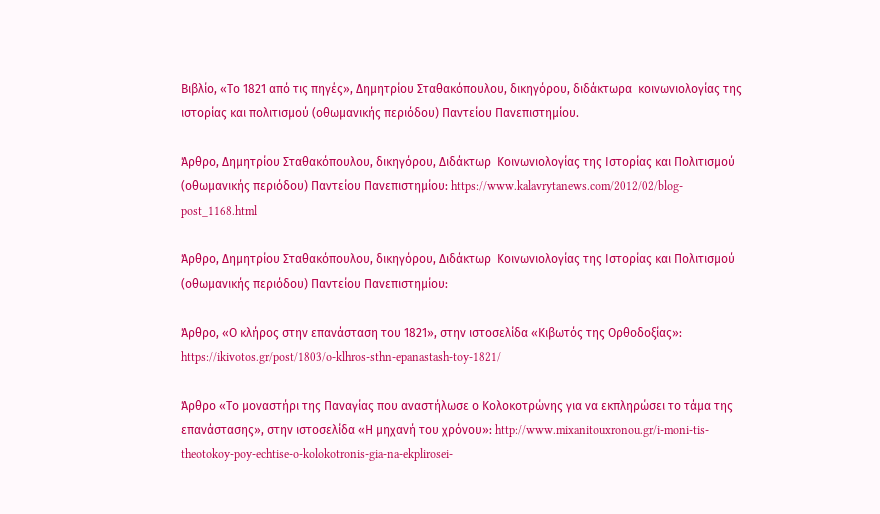Βιβλίο, «Το 1821 από τις πηγές», Δημητρίου Σταθακόπουλου, δικηγόρου, διδάκτωρα  κοινωνιολογίας της ιστορίας και πολιτισμού (οθωμανικής περιόδου) Παντείου Πανεπιστημίου.

Άρθρο, Δημητρίου Σταθακόπουλου, δικηγόρου, Διδάκτωρ  Κοινωνιολογίας της Ιστορίας και Πολιτισμού (οθωμανικής περιόδου) Παντείου Πανεπιστημίου: https://www.kalavrytanews.com/2012/02/blog-post_1168.html

Άρθρο, Δημητρίου Σταθακόπουλου, δικηγόρου, Διδάκτωρ  Κοινωνιολογίας της Ιστορίας και Πολιτισμού (οθωμανικής περιόδου) Παντείου Πανεπιστημίου:

Άρθρο, «Ο κλήρος στην επανάσταση του 1821», στην ιστοσελίδα «Κιβωτός της Ορθοδοξίας»: https://ikivotos.gr/post/1803/o-klhros-sthn-epanastash-toy-1821/

Άρθρο «Το μοναστήρι της Παναγίας που αναστήλωσε ο Κολοκοτρώνης για να εκπληρώσει το τάμα της επανάστασης», στην ιστοσελίδα «Η μηχανή του χρόνου»: http://www.mixanitouxronou.gr/i-moni-tis-theotokoy-poy-echtise-o-kolokotronis-gia-na-ekplirosei-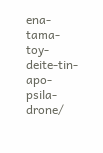ena-tama-toy-deite-tin-apo-psila-drone/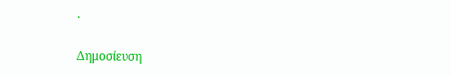.

Δημοσίευση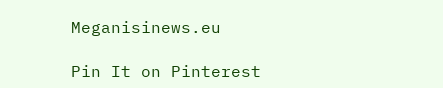Meganisinews.eu

Pin It on Pinterest